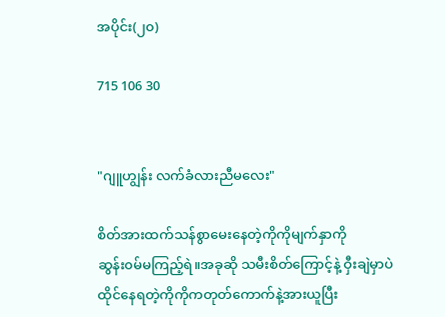အပိုင်း(၂၀)

715 106 30


"ဂျူဟျွန်း လက်ခံလားညီမလေး"

စိတ်အားထက်သန်စွာမေးနေတဲ့ကိုကိုမျက်နှာကို
ဆွန်း၀မ်မကြည့်ရဲ။အခုဆို သမီးစိတ်ကြောင့်နဲ့ ဝှီးချဲမှာပဲထိုင်နေရတဲ့ကိုကိုကတုတ်ကောက်နဲ့အားယူပြီး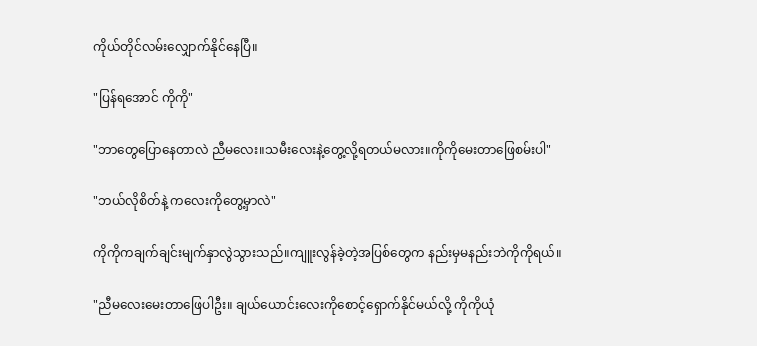ကိုယ်တိုင်လမ်းလျှောက်နိုင်နေပြီ။

"ပြန်ရအောင် ကိုကို"

"ဘာတွေပြောနေတာလဲ ညီမလေး။သမီးလေးနဲ့တွေ့လို့ရတယ်မလား။ကိုကိုမေးတာဖြေစမ်းပါ"

"ဘယ်လိုစိတ်နဲ့ ကလေးကိုတွေ့မှာလဲ"

ကိုကိုကချက်ချင်းမျက်နှာလွဲသွားသည်။ကျူးလွန်ခဲ့တဲ့အပြစ်တွေက နည်းမှမနည်းဘဲကိုကိုရယ်။

"ညီမလေးမေးတာဖြေပါဦး။ ချယ်ယောင်းလေးကိုစောင့်ရှောက်နိုင်မယ်လို့ ကိုကိုယုံ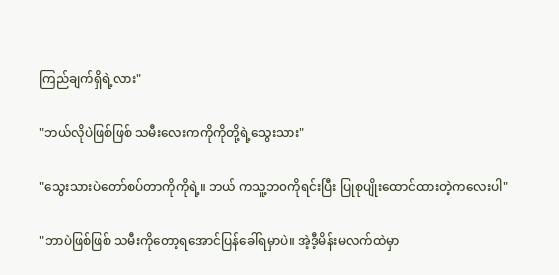ကြည်ချက်ရှိရဲ့လား"

"ဘယ်လိုပဲဖြစ်ဖြစ် သမီးလေးကကိုကိုတို့ရဲ့သွေးသား"

"သွေးသားပဲတော်စပ်တာကိုကိုရဲ့။ ဘယ် ကသူ့ဘ၀ကိုရင်းပြီး ပြုစုပျိုးထောင်ထားတဲ့ကလေးပါ"

"ဘာပဲဖြစ်ဖြစ် သမီးကိုတော့ရအောင်ပြန်ခေါ်ရမှာပဲ။ အဲ့ဒီ့မိန်းမလက်ထဲမှာ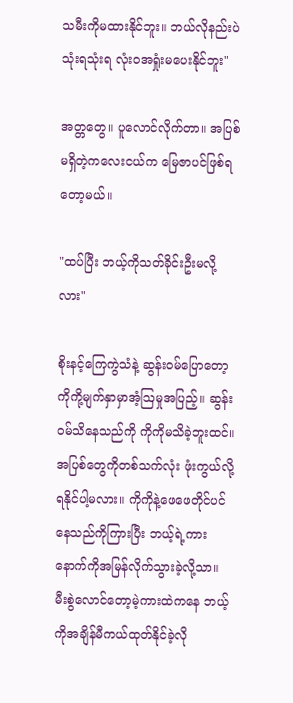သမီးကိုမထားနိုင်ဘူး။ ဘယ်လိုနည်းပဲသုံးရသုံးရ လုံး၀အရှုံးမပေးနိုင်ဘူး"

အတ္တတွေ။ ပူလောင်လိုက်တာ။ အပြစ်မရှိတဲ့ကလေးငယ်က မြေဇာပင်ဖြစ်ရတော့မယ်။

"ထပ်ပြီး ဘယ့်ကိုသတ်ခိုင်းဦးမလို့လား"

စိုးနင့်ကြေကွဲသံနဲ့ ဆွန်း၀မ်ပြောတော့ ကိုကို့မျက်နှာမှာအံ့ဩမှုအပြည့်။ ဆွန်း၀မ်သိနေသည်ကို ကိုကိုမသိခဲ့ဘူးထင်။ အပြစ်တွေကိုတစ်သက်လုံး ဖုံးကွယ်လို့ရနိုင်ပါ့မလား။ ကိုကိုနဲ့ဖေဖေတိုင်ပင်နေသည်ကိုကြားပြီး ဘယ့်ရဲ့ကားနောက်ကိုအမြန်လိုက်သွားခဲ့လို့သာ။
မီးစွဲလောင်တော့မဲ့ကားထဲကနေ ဘယ့်ကိုအချိန်မီကယ်ထုတ်နိုင်ခဲ့လို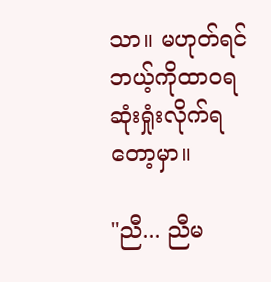သာ။ မဟုတ်ရင် ဘယ့်ကိုထာ၀ရဆုံးရှုံးလိုက်ရတော့မှာ။

"ညီ... ညီမ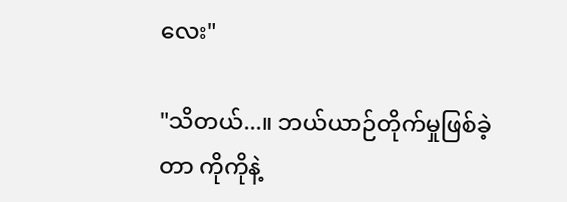လေး"

"သိတယ်...။ ဘယ်ယာဉ်တိုက်မှုဖြစ်ခဲ့တာ ကိုကိုနဲ့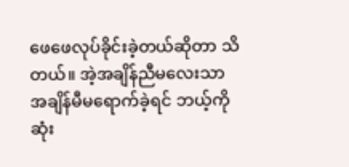ဖေဖေလုပ်ခိုင်းခဲ့တယ်ဆိုတာ သိတယ်။ အဲ့အချိန်ညီမလေးသာ အချိန်မီမရောက်ခဲ့ရင် ဘယ့်ကိုဆုံး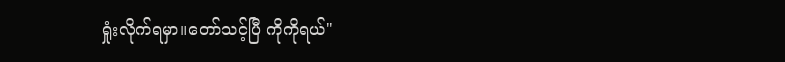ရှုံးလိုက်ရမှာ။တော်သင့်ပြီ ကိုကိုရယ်"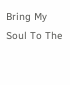Bring My Soul To The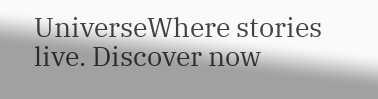UniverseWhere stories live. Discover now